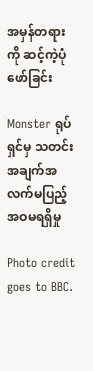အမှန်တရားကို ဆင့်ကဲ့ပုံဖော်ခြင်း

Monster ရုပ်ရှင်မှ သတင်းအချက်အလက်မပြည့်အဝမရရှိမှု

Photo credit goes to BBC.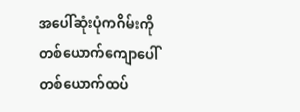အပေါ်ဆုံးပုံကဂိမ်းကို တစ်ယောက်ကျောပေါ်တစ်ယောက်ထပ်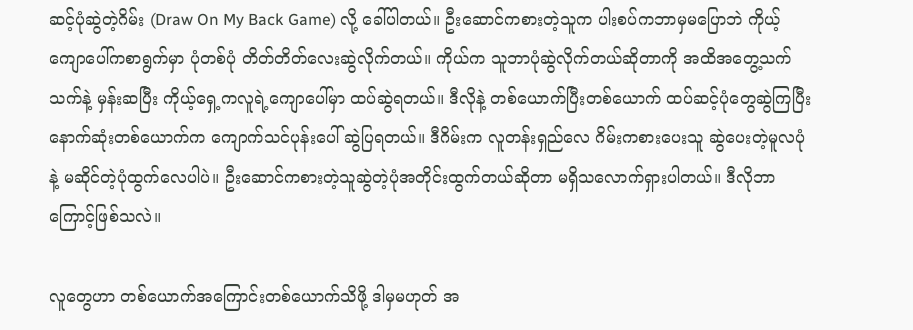ဆင့်ပုံဆွဲတဲ့ဂိမ်း (Draw On My Back Game) လို့ ခေါ်ပါတယ်။ ဦးဆောင်ကစားတဲ့သူက ပါးစပ်ကဘာမှမပြောဘဲ ကိုယ့်ကျောပေါ်ကစာရွက်မှာ ပုံတစ်ပုံ တိတ်တိတ်လေးဆွဲလိုက်တယ်။ ကိုယ်က သူဘာပုံဆွဲလိုက်တယ်ဆိုတာကို အထိအတွေ့သက်သက်နဲ့ မှန်းဆပြီး ကိုယ့်ရှေ့ကလူရဲ့ကျောပေါ်မှာ ထပ်ဆွဲရတယ်။ ဒီလိုနဲ့ တစ်ယောက်ပြီးတစ်ယောက် ထပ်ဆင့်ပုံတွေဆွဲကြပြီး နောက်ဆုံးတစ်ယောက်က ကျောက်သင်ပုန်းပေါ် ဆွဲပြရတယ်။ ဒီဂိမ်းက လူတန်းရှည်လေ ဂိမ်းကစားပေးသူ ဆွဲပေးတဲ့မူလပုံနဲ့ မဆိုင်တဲ့ပုံထွက်လေပါပဲ။ ဦးဆောင်ကစားတဲ့သူဆွဲတဲ့ပုံအတိုင်းထွက်တယ်ဆိုတာ မရှိသလောက်ရှားပါတယ်။ ဒီလိုဘာကြောင့်ဖြစ်သလဲ။

လူတွေဟာ တစ်ယောက်အကြောင်းတစ်ယောက်သိဖို့ ဒါမှမဟုတ် အ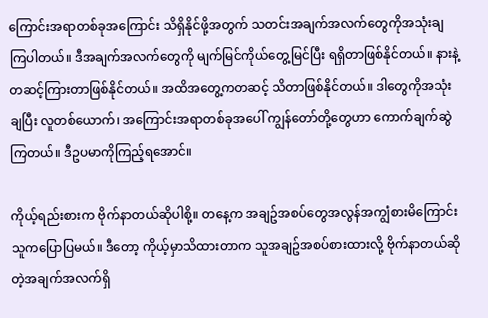ကြောင်းအရာတစ်ခုအကြောင်း သိရှိနိုင်ဖို့အတွက် သတင်းအချက်အလက်တွေကိုအသုံးချကြပါတယ်။ ဒီအချက်အလက်တွေကို မျက်မြင်ကိုယ်တွေ့မြင်ပြီး ရရှိတာဖြစ်နိုင်တယ်။ နားနဲ့တဆင့်ကြားတာဖြစ်နိုင်တယ်။ အထိအတွေ့ကတဆင့် သိတာဖြစ်နိုင်တယ်။ ဒါတွေကိုအသုံးချပြီး လူတစ်ယောက်၊ အကြောင်းအရာတစ်ခုအပေါ် ကျွန်တော်တို့တွေဟာ ကောက်ချက်ဆွဲကြတယ်။ ဒီဥပမာကိုကြည့်ရအောင်။

ကိုယ့်ရည်းစားက ဗိုက်နာတယ်ဆိုပါစို့။ တနေ့က အချဥ်အစပ်တွေအလွန်အကျွံစားမိကြောင်း သူကပြောပြမယ်။ ဒီတော့ ကိုယ့်မှာသိထားတာက သူအချဥ်အစပ်စားထားလို့ ဗိုက်နာတယ်ဆိုတဲ့အချက်အလက်ရှိ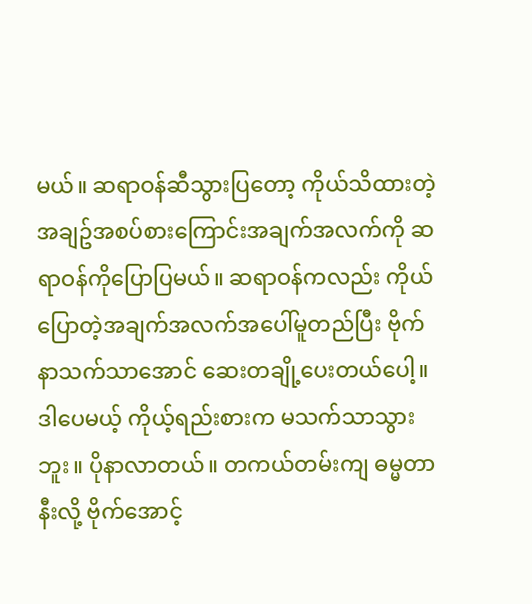မယ်။ ဆရာဝန်ဆီသွားပြတော့ ကိုယ်သိထားတဲ့ အချဥ်အစပ်စားကြောင်းအချက်အလက်ကို ဆရာဝန်ကိုပြောပြမယ်။ ဆရာဝန်ကလည်း ကိုယ်ပြောတဲ့အချက်အလက်အပေါ်မူတည်ပြီး ဗိုက်နာသက်သာအောင် ဆေးတချို့ပေးတယ်ပေါ့။ ဒါပေမယ့် ကိုယ့်ရည်းစားက မသက်သာသွားဘူး။ ပိုနာလာတယ်။ တကယ်တမ်းကျ ဓမ္မတာနီးလို့ ဗိုက်အောင့်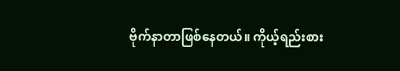ဗိုက်နာတာဖြစ်နေတယ်။ ကိုယ့်ရည်းစား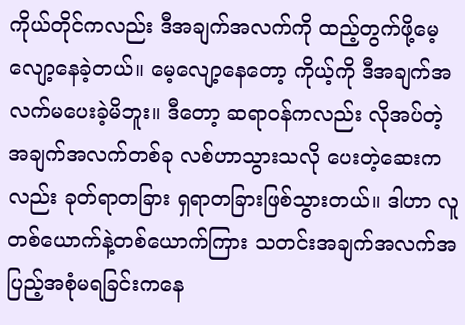ကိုယ်တိုင်ကလည်း ဒီအချက်အလက်ကို ထည့်တွက်ဖို့မေ့လျော့နေခဲ့တယ်။ မေ့လျော့နေတော့ ကိုယ့်ကို ဒီအချက်အလက်မပေးခဲ့မိဘူး။ ဒီတော့ ဆရာဝန်ကလည်း လိုအပ်တဲ့အချက်အလက်တစ်ခု လစ်ဟာသွားသလို ပေးတဲ့ဆေးကလည်း ခုတ်ရာတခြား ရှရာတခြားဖြစ်သွားတယ်။ ဒါဟာ လူတစ်ယောက်နဲ့တစ်ယောက်ကြား သတင်းအချက်အလက်အပြည့်အစုံမရခြင်းကနေ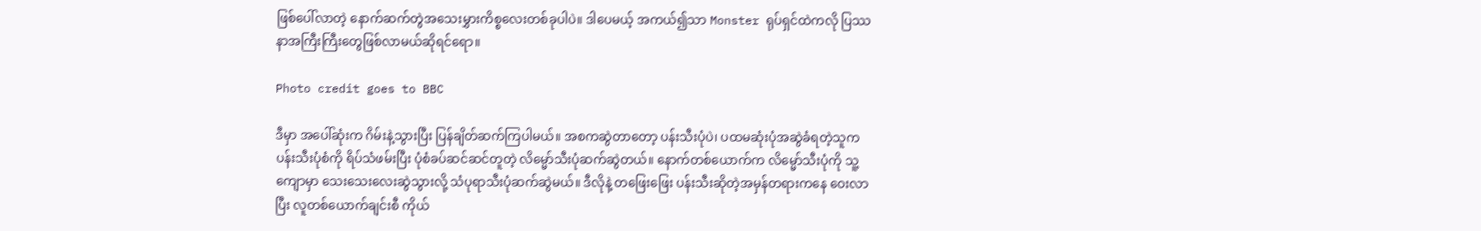ဖြစ်ပေါ်လာတဲ့ နောက်ဆက်တွဲအသေးမွှားကိစ္စလေးတစ်ခုပါပဲ။ ဒါပေမယ့် အကယ်၍သာ Monster ရုပ်ရှင်ထဲကလို ပြဿနာအကြီးကြီးတွေဖြစ်လာမယ်ဆိုရင်ရော။

Photo credit goes to BBC

ဒီမှာ အပေါ်ဆုံးက ဂိမ်းနဲ့သွားပြီး ပြန်ချိတ်ဆက်ကြပါမယ်။ အစကဆွဲတာတော့ ပန်းသီးပုံပဲ၊ ပထမဆုံးပုံအဆွဲခံရတဲ့သူက ပန်းသီးပုံစံကို ရိပ်သံဖမ်းပြီး ပုံစံခပ်ဆင်ဆင်တူတဲ့ လိမ္မော်သီးပုံဆက်ဆွဲတယ်။ နောက်တစ်ယောက်က လိမ္မော်သီးပုံကို သူ့ကျောမှာ သေးသေးလေးဆွဲသွားလို့ သံပုရာသီးပုံဆက်ဆွဲမယ်။ ဒီလိုနဲ့ တဖြေးဖြေး ပန်းသီးဆိုတဲ့အမှန်တရားကနေ ဝေးလာပြီး လူတစ်ယောက်ချင်းစီ ကိုယ်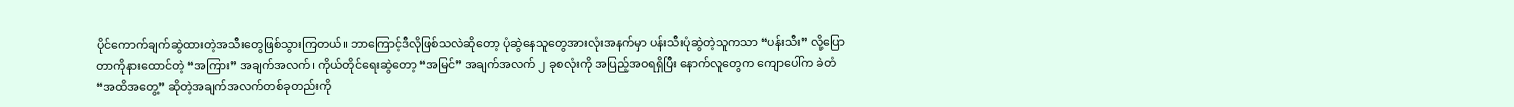ပိုင်ကောက်ချက်ဆွဲထားတဲ့အသီးတွေဖြစ်သွားကြတယ်။ ဘာကြောင့်ဒီလိုဖြစ်သလဲဆိုတော့ ပုံဆွဲနေသူတွေအားလုံးအနက်မှာ ပန်းသီးပုံဆွဲတဲ့သူကသာ “ပန်းသီး” လို့ပြောတာကိုနားထောင်တဲ့ “အကြား” အချက်အလက်၊ ကိုယ်တိုင်ရေးဆွဲတော့ “အမြင်” အချက်အလက် ၂ ခုစလုံးကို အပြည့်အဝရရှိပြီး နောက်လူတွေက ကျောပေါ်က ခဲတံ “အထိအတွေ့” ဆိုတဲ့အချက်အလက်တစ်ခုတည်းကို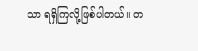သာ ရရှိကြလို့ဖြစ်ပါတယ်။ တ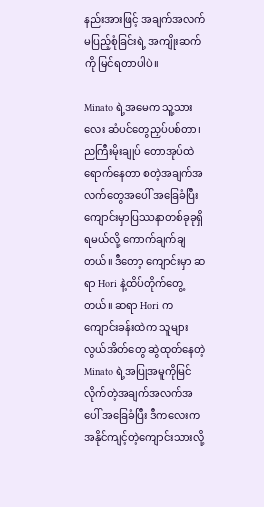နည်းအားဖြင့် အချက်အလက်မပြည့်စုံခြင်းရဲ့ အကျိုးဆက်ကို မြင်ရတာပါပဲ။

Minato ရဲ့အမေက သူ့သားလေး ဆံပင်တွေညှပ်ပစ်တာ၊ ညကြီးမိုးချုပ် တောအုပ်ထဲရောက်နေတာ စတဲ့အချက်အလက်တွေအပေါ် အခြေခံပြီး ကျောင်းမှာပြဿနာတစ်ခုခုရှိရမယ်လို့ ကောက်ချက်ချတယ်။ ဒီတော့ ကျောင်းမှာ ဆရာ Hori နဲ့ထိပ်တိုက်တွေ့တယ်။ ဆရာ Hori က ကျောင်းခန်းထဲက သူများလွယ်အိတ်တွေ ဆွဲထုတ်နေတဲ့ Minato ရဲ့အပြုအမူကိုမြင်လိုက်တဲ့အချက်အလက်အပေါ် အခြေခံပြီး ဒီကလေးက အနိုင်ကျင့်တဲ့ကျောင်းသားလို့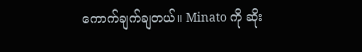ကောက်ချက်ချတယ်။ Minato ကို ဆိုး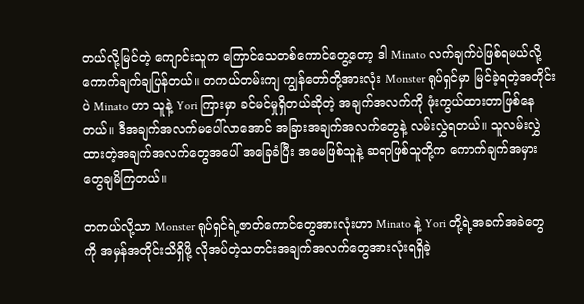တယ်လို့မြင်တဲ့ ကျောင်းသူက ကြောင်သေတစ်ကောင်တွေ့တော့ ဒါ Minato လက်ချက်ပဲဖြစ်ရမယ်လို့ ကောက်ချက်ချပြန်တယ်။ တကယ်တမ်းကျ ကျွန်တော်တို့အားလုံး Monster ရုပ်ရှင်မှာ မြင်ခဲ့ရတဲ့အတိုင်းပဲ Minato ဟာ သူနဲ့ Yori ကြားမှာ ခင်မင်မှုရှိတယ်ဆိုတဲ့ အချက်အလက်ကို ဖုံးကွယ်ထားတာဖြစ်နေတယ်။ ဒီအချက်အလက်မပေါ်လာအောင် အခြားအချက်အလက်တွေနဲ့ လမ်းလွှဲရတယ်။ သူလမ်းလွှဲထားတဲ့အချက်အလက်တွေအပေါ် အခြေခံပြီး အမေဖြစ်သူနဲ့ ဆရာဖြစ်သူတို့က ကောက်ချက်အမှားတွေချမိကြတယ်။

တကယ်လို့သာ Monster ရုပ်ရှင်ရဲ့ဇာတ်ကောင်တွေအားလုံးဟာ Minato နဲ့ Yori တို့ရဲ့အခက်အခဲတွေကို အမှန်အတိုင်းသိရှိဖို့ လိုအပ်တဲ့သတင်းအချက်အလက်တွေအားလုံးရရှိခဲ့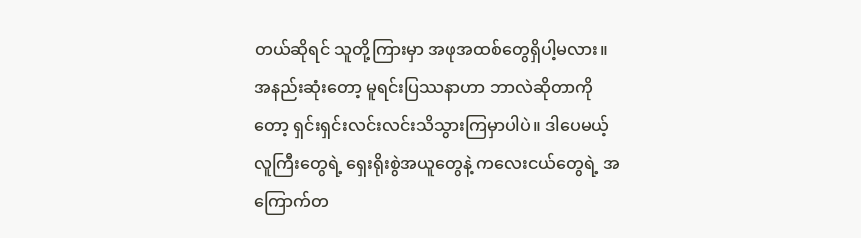တယ်ဆိုရင် သူတို့ကြားမှာ အဖုအထစ်တွေရှိပါ့မလား။ အနည်းဆုံးတော့ မူရင်းပြဿနာဟာ ဘာလဲဆိုတာကိုတော့ ရှင်းရှင်းလင်းလင်းသိသွားကြမှာပါပဲ။ ဒါပေမယ့် လူကြီးတွေရဲ့ ရှေးရိုးစွဲအယူတွေနဲ့ ကလေးငယ်တွေရဲ့ အကြောက်တ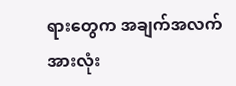ရားတွေက အချက်အလက်အားလုံး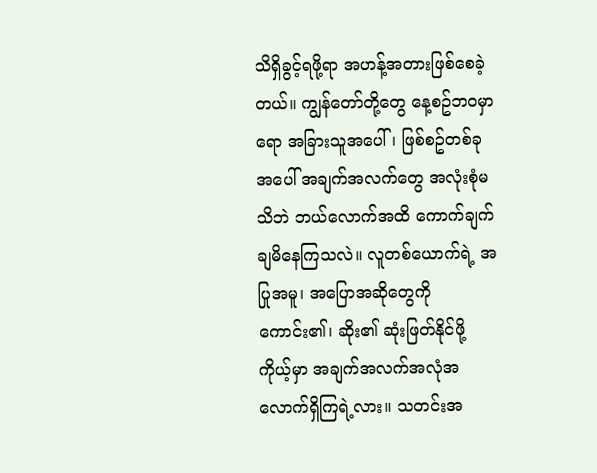သိရှိခွင့်ရဖို့ရာ အဟန့်အတားဖြစ်စေခဲ့တယ်။ ကျွန်တော်တို့တွေ နေ့စဥ်ဘဝမှာရော အခြားသူအပေါ်၊ ဖြစ်စဥ်တစ်ခုအပေါ် အချက်အလက်တွေ အလုံးစုံမသိဘဲ ဘယ်လောက်အထိ ကောက်ချက်ချမိနေကြသလဲ။ လူတစ်ယောက်ရဲ့ အပြုအမူ၊ အပြောအဆိုတွေကို ကောင်း၏၊ ဆိုး၏ ဆုံးဖြတ်နိုင်ဖို့ ကိုယ့်မှာ အချက်အလက်အလုံအလောက်ရှိကြရဲ့လား။ သတင်းအ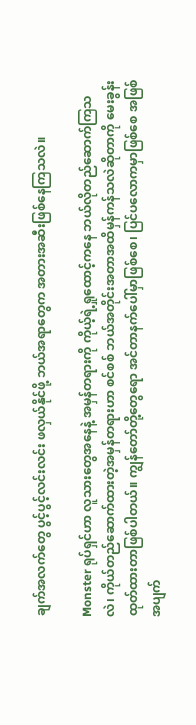ချက်အလက်တွေ ပွင့်ပွင့်လင်းလင်း ဖလှယ်နိုင်ဖို့ ဘယ်အရာတွေက အတားအဆီးဖြစ်နေကြသလဲ။

Monster ရုပ်ရှင်ဟာ လူသားတွေအနေနဲ့ အမှန်တရားကို ကိုယ့်ရဲ့ရှုထောင့်ကနေ ဘယ်လိုတည်ဆောက်ကြသလဲ၊ ကိုယ်တည်ဆောက်ထားတဲ့အမှန်တရားဟာ စင်စစ် ဘယ်အတိုင်းအတာအထိမှန်ကန်သလဲဆိုတာကို မေးခွန်းထုတ်ထားတာဖြစ်ပါတယ်။ ကျွန်တော်တို့တွေရော အင်တာနက်ပေါ်မှာဖြစ်စေ၊ ပြင်ပလောကမှာဖြစ်စေ အဖြစ်အပျက်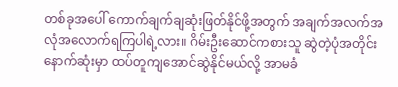တစ်ခုအပေါ် ကောက်ချက်ချဆုံးဖြတ်နိုင်ဖို့အတွက် အချက်အလက်အလုံအလောက်ရကြပါရဲ့လား။ ဂိမ်းဦးဆောင်ကစားသူ ဆွဲတဲ့ပုံအတိုင်း နောက်ဆုံးမှာ ထပ်တူကျအောင်ဆွဲနိုင်မယ်လို့ အာမခံ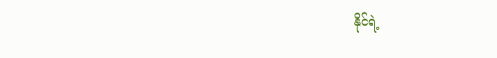နိုင်ရဲ့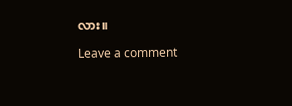လား။

Leave a comment